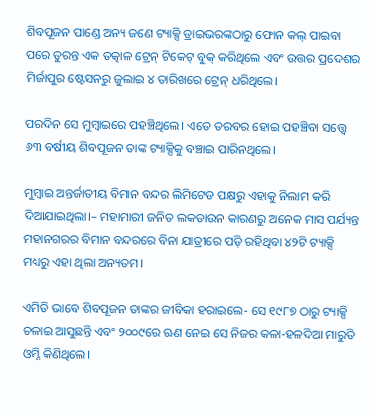ଶିବପୂଜନ ପାଣ୍ଡେ ଅନ୍ୟ ଜଣେ ଟ୍ୟାକ୍ସି ଡ୍ରାଇଭରଙ୍କଠାରୁ ଫୋନ କଲ୍‌ ପାଇବା ପରେ ତୁରନ୍ତ ଏକ ତତ୍କାଳ ଟ୍ରେନ୍ ଟିକେଟ୍ ବୁକ୍ କରିଥିଲେ ଏବଂ ଉତ୍ତର ପ୍ରଦେଶର ମିର୍ଜାପୁର ଷ୍ଟେସନରୁ ଜୁଲାଇ ୪ ତାରିଖରେ ଟ୍ରେନ୍ ଧରିଥିଲେ।

ପରଦିନ ସେ ମୁମ୍ବାଇରେ ପହଞ୍ଚିଥିଲେ। ଏତେ ତରବର ହୋଇ ପହଞ୍ଚିବା ସତ୍ତ୍ୱେ ୬୩ ବର୍ଷୀୟ ଶିବପୂଜନ ତାଙ୍କ ଟ୍ୟାକ୍ସିକୁ ବଞ୍ଚାଇ ପାରିନଥିଲେ।

ମୁମ୍ବାଇ ଅନ୍ତର୍ଜାତୀୟ ବିମାନ ବନ୍ଦର ଲିମିଟେଡ ପକ୍ଷରୁ ଏହାକୁ ନିଲାମ କରି ଦିଆଯାଇଥିଲା।– ମହାମାରୀ ଜନିତ ଲକଡାଉନ କାରଣରୁ ଅନେକ ମାସ ପର୍ଯ୍ୟନ୍ତ ମହାନଗରର ବିମାନ ବନ୍ଦରରେ ବିନା ଯାତ୍ରୀରେ ପଡ଼ି ରହିଥିବା ୪୨ଟି ଟ୍ୟାକ୍ସି ମଧ୍ୟରୁ ଏହା ଥିଲା ଅନ୍ୟତମ।

ଏମିତି ଭାବେ ଶିବପୂଜନ ତାଙ୍କର ଜୀବିକା ହରାଇଲେ- ସେ ୧୯୮୭ ଠାରୁ ଟ୍ୟାକ୍ସି ଚଳାଇ ଆସୁଛନ୍ତି ଏବଂ ୨୦୦୯ରେ ଋଣ ନେଇ ସେ ନିଜର କଳା-ହଳଦିଆ ମାରୁତି ଓମ୍ନି କିଣିଥିଲେ।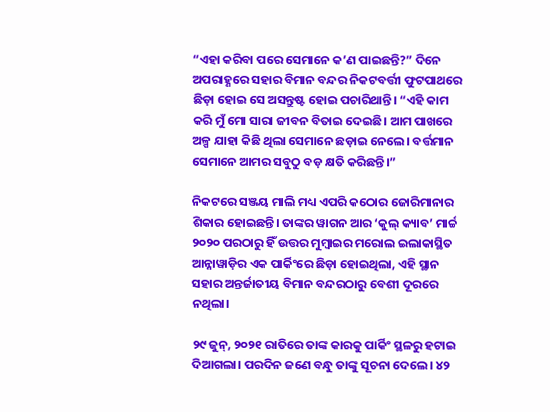“ଏହା କରିବା ପରେ ସେମାନେ କ’ଣ ପାଇଛନ୍ତି?” ଦିନେ ଅପରାହ୍ଣରେ ସହାର ବିମାନ ବନ୍ଦର ନିକଟବର୍ତ୍ତୀ ଫୁଟପାଥରେ ଛିଡ଼ା ହୋଇ ସେ ଅସନ୍ତୁଷ୍ଟ ହୋଇ ପଚାରିଥାନ୍ତି। “ଏହି କାମ କରି ମୁଁ ମୋ ସାରା ଜୀବନ ବିତାଇ ଦେଇଛି। ଆମ ପାଖରେ ଅଳ୍ପ ଯାହା କିଛି ଥିଲା ସେମାନେ ଛଡ଼ାଇ ନେଲେ। ବର୍ତ୍ତମାନ ସେମାନେ ଆମର ସବୁଠୁ ବଡ଼ କ୍ଷତି କରିଛନ୍ତି।”

ନିକଟରେ ସଞ୍ଜୟ ମାଲି ମଧ୍ୟ ଏପରି କଠୋର ଜୋରିମାନାର ଶିକାର ହୋଇଛନ୍ତି। ତାଙ୍କର ୱାଗନ ଆର ‘କୁଲ୍ କ୍ୟାବ’ ମାର୍ଚ୍ଚ ୨୦୨୦ ପରଠାରୁ ହିଁ ଉତ୍ତର ମୁମ୍ବାଇର ମରୋଲ ଇଲାକାସ୍ଥିତ ଆନ୍ନାୱାଡ଼ିର ଏକ ପାର୍କିଂରେ ଛିଡ଼ା ହୋଇଥିଲା, ଏହି ସ୍ଥାନ ସହାର ଅନ୍ତର୍ଜାତୀୟ ବିମାନ ବନ୍ଦରଠାରୁ ବେଶୀ ଦୂରରେ ନଥିଲା।

୨୯ ଜୁନ୍, ୨୦୨୧ ରାତିରେ ତାଙ୍କ କାରକୁ ପାର୍କିଂ ସ୍ଥଳରୁ ହଟାଇ ଦିଆଗଲା। ପରଦିନ ଜଣେ ବନ୍ଧୁ ତାଙ୍କୁ ସୂଚନା ଦେଲେ। ୪୨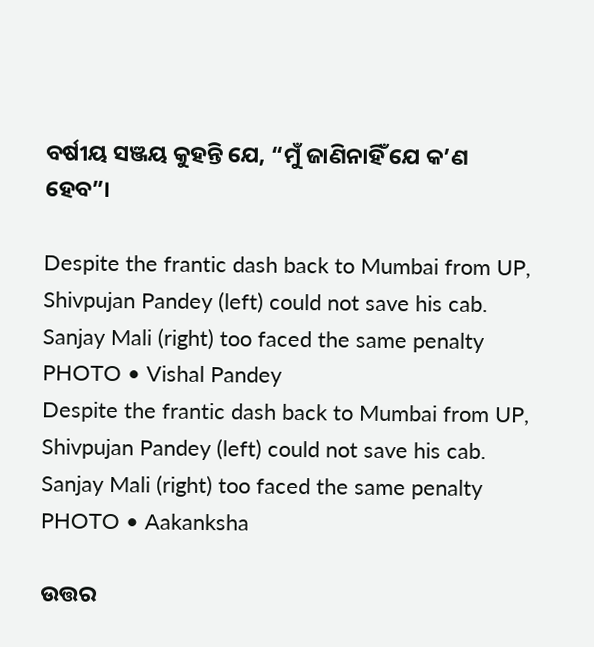ବର୍ଷୀୟ ସଞ୍ଜୟ କୁହନ୍ତି ଯେ, “ମୁଁ ଜାଣିନାହିଁ ଯେ କ’ଣ ହେବ”।

Despite the frantic dash back to Mumbai from UP,  Shivpujan Pandey (left) could not save his cab. Sanjay Mali (right) too faced the same penalty
PHOTO • Vishal Pandey
Despite the frantic dash back to Mumbai from UP,  Shivpujan Pandey (left) could not save his cab. Sanjay Mali (right) too faced the same penalty
PHOTO • Aakanksha

ଉତ୍ତର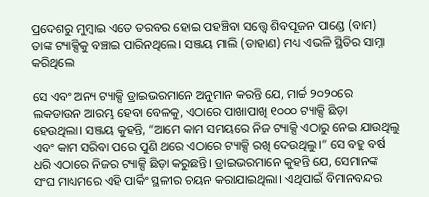ପ୍ରଦେଶରୁ ମୁମ୍ବାଇ ଏତେ ତରବର ହୋଇ ପହଞ୍ଚିବା ସତ୍ତ୍ୱେ ଶିବପୂଜନ ପାଣ୍ଡେ (ବାମ) ତାଙ୍କ ଟ୍ୟାକ୍ସିକୁ ବଞ୍ଚାଇ ପାରିନଥିଲେ। ସଞ୍ଜୟ ମାଲି (ଡାହାଣ) ମଧ୍ୟ ଏଭଳି ସ୍ଥିତିର ସାମ୍ନା କରିଥିଲେ

ସେ ଏବଂ ଅନ୍ୟ ଟ୍ୟାକ୍ସି ଡ୍ରାଇଭରମାନେ ଅନୁମାନ କରନ୍ତି ଯେ, ମାର୍ଚ୍ଚ ୨୦୨୦ରେ ଲକଡାଉନ ଆରମ୍ଭ ହେବା ବେଳକୁ, ଏଠାରେ ପାଖାପାଖି ୧୦୦୦ ଟ୍ୟାକ୍ସି ଛିଡ଼ା ହେଉଥିଲା। ସଞ୍ଜୟ କୁହନ୍ତି, “ଆମେ କାମ ସମୟରେ ନିଜ ଟ୍ୟାକ୍ସି ଏଠାରୁ ନେଇ ଯାଉଥିଲୁ ଏବଂ କାମ ସରିବା ପରେ ପୁଣି ଥରେ ଏଠାରେ ଟ୍ୟାକ୍ସି ରଖି ଦେଉଥିଲୁ।” ସେ ବହୁ ବର୍ଷ ଧରି ଏଠାରେ ନିଜର ଟ୍ୟାକ୍ସି ଛିଡ଼ା କରୁଛନ୍ତି। ଡ୍ରାଇଭରମାନେ କୁହନ୍ତି ଯେ, ସେମାନଙ୍କ ସଂଘ ମାଧ୍ୟମରେ ଏହି ପାର୍କିଂ ସ୍ଥଳୀର ଚୟନ କରାଯାଇଥିଲା। ଏଥିପାଇଁ ବିମାନବନ୍ଦର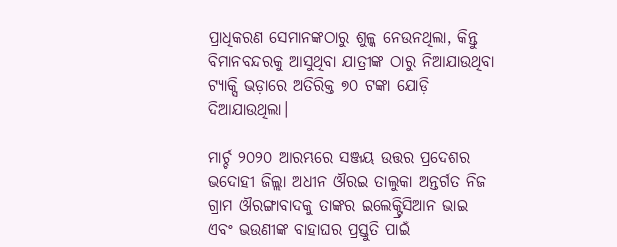ପ୍ରାଧିକରଣ ସେମାନଙ୍କଠାରୁ ଶୁଳ୍କ ନେଉନଥିଲା, କିନ୍ତୁ ବିମାନବନ୍ଦରକୁ ଆସୁଥିବା ଯାତ୍ରୀଙ୍କ ଠାରୁ ନିଆଯାଉଥିବା ଟ୍ୟାକ୍ସି ଭଡ଼ାରେ ଅତିରିକ୍ତ ୭୦ ଟଙ୍କା ଯୋଡ଼ି ଦିଆଯାଉଥିଲା।

ମାର୍ଚ୍ଚ ୨୦୨୦ ଆରମ୍ଭରେ ସଞ୍ଜୟ ଉତ୍ତର ପ୍ରଦେଶର ଭଦୋହୀ ଜିଲ୍ଲା ଅଧୀନ ଔରଇ ତାଲୁକା ଅନ୍ତର୍ଗତ ନିଜ ଗ୍ରାମ ଔରଙ୍ଗାବାଦକୁ ତାଙ୍କର ଇଲେକ୍ଟ୍ରିସିଆନ ଭାଇ ଏବଂ ଭଉଣୀଙ୍କ ବାହାଘର ପ୍ରସ୍ତୁତି ପାଇଁ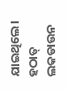ଯାଇଥିଲେ। ହଠାତ୍ ଲକଡାଉନ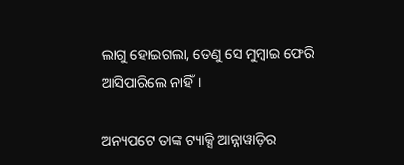ଲାଗୁ ହୋଇଗଲା, ତେଣୁ ସେ ମୁମ୍ବାଇ ଫେରି ଆସିପାରିଲେ ନାହିଁ।

ଅନ୍ୟପଟେ ତାଙ୍କ ଟ୍ୟାକ୍ସି ଆନ୍ନାୱାଡ଼ିର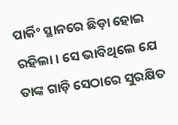ପାର୍କିଂ ସ୍ଥାନରେ ଛିଡ଼ା ହୋଇ ରହିଲା। ସେ ଭାବିଥିଲେ ଯେ ତାଙ୍କ ଗାଡ଼ି ସେଠାରେ ସୁରକ୍ଷିତ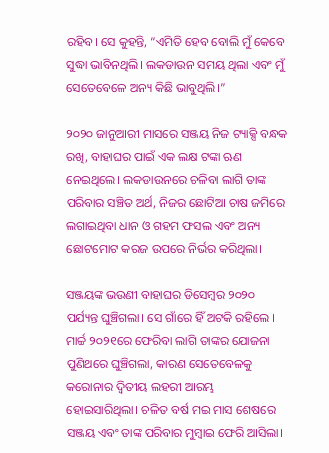ରହିବ। ସେ କୁହନ୍ତି, “ଏମିତି ହେବ ବୋଲି ମୁଁ କେବେ ସୁଦ୍ଧା ଭାବିନଥିଲି। ଲକଡାଉନ ସମୟ ଥିଲା ଏବଂ ମୁଁ ସେତେବେଳେ ଅନ୍ୟ କିଛି ଭାବୁଥିଲି।”

୨୦୨୦ ଜାନୁଆରୀ ମାସରେ ସଞ୍ଜୟ ନିଜ ଟ୍ୟାକ୍ସି ବନ୍ଧକ ରଖି, ବାହାଘର ପାଇଁ ଏକ ଲକ୍ଷ ଟଙ୍କା ଋଣ ନେଇଥିଲେ। ଲକଡାଉନରେ ଚଳିବା ଲାଗି ତାଙ୍କ ପରିବାର ସଞ୍ଚିତ ଅର୍ଥ, ନିଜର ଛୋଟିଆ ଚାଷ ଜମିରେ ଲଗାଇଥିବା ଧାନ ଓ ଗହମ ଫସଲ ଏବଂ ଅନ୍ୟ ଛୋଟମୋଟ କରଜ ଉପରେ ନିର୍ଭର କରିଥିଲା।

ସଞ୍ଜୟଙ୍କ ଭଉଣୀ ବାହାଘର ଡିସେମ୍ବର ୨୦୨୦ ପର୍ଯ୍ୟନ୍ତ ଘୁଞ୍ଚିଗଲା। ସେ ଗାଁରେ ହିଁ ଅଟକି ରହିଲେ । ମାର୍ଚ୍ଚ ୨୦୨୧ରେ ଫେରିବା ଲାଗି ତାଙ୍କର ଯୋଜନା ପୁଣିଥରେ ଘୁଞ୍ଚିଗଲା, କାରଣ ସେତେବେଳକୁ କରୋନାର ଦ୍ୱିତୀୟ ଲହରୀ ଆରମ୍ଭ ହୋଇସାରିଥିଲା। ଚଳିତ ବର୍ଷ ମଇ ମାସ ଶେଷରେ ସଞ୍ଜୟ ଏବଂ ତାଙ୍କ ପରିବାର ମୁମ୍ବାଇ ଫେରି ଆସିଲା।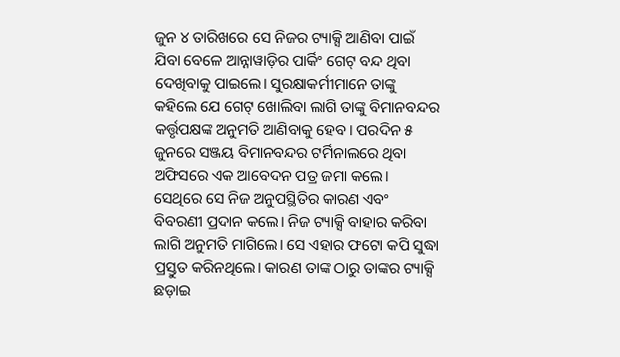ଜୁନ ୪ ତାରିଖରେ ସେ ନିଜର ଟ୍ୟାକ୍ସି ଆଣିବା ପାଇଁ ଯିବା ବେଳେ ଆନ୍ନାୱାଡ଼ିର ପାର୍କିଂ ଗେଟ୍ ବନ୍ଦ ଥିବା ଦେଖିବାକୁ ପାଇଲେ। ସୁରକ୍ଷାକର୍ମୀମାନେ ତାଙ୍କୁ କହିଲେ ଯେ ଗେଟ୍ ଖୋଲିବା ଲାଗି ତାଙ୍କୁ ବିମାନବନ୍ଦର କର୍ତ୍ତୃପକ୍ଷଙ୍କ ଅନୁମତି ଆଣିବାକୁ ହେବ। ପରଦିନ ୫ ଜୁନରେ ସଞ୍ଜୟ ବିମାନବନ୍ଦର ଟର୍ମିନାଲରେ ଥିବା ଅଫିସରେ ଏକ ଆବେଦନ ପତ୍ର ଜମା କଲେ। ସେଥିରେ ସେ ନିଜ ଅନୁପସ୍ଥିତିର କାରଣ ଏବଂ ବିବରଣୀ ପ୍ରଦାନ କଲେ। ନିଜ ଟ୍ୟାକ୍ସି ବାହାର କରିବା ଲାଗି ଅନୁମତି ମାଗିଲେ। ସେ ଏହାର ଫଟୋ କପି ସୁଦ୍ଧା ପ୍ରସ୍ତୁତ କରିନଥିଲେ। କାରଣ ତାଙ୍କ ଠାରୁ ତାଙ୍କର ଟ୍ୟାକ୍ସି ଛଡ଼ାଇ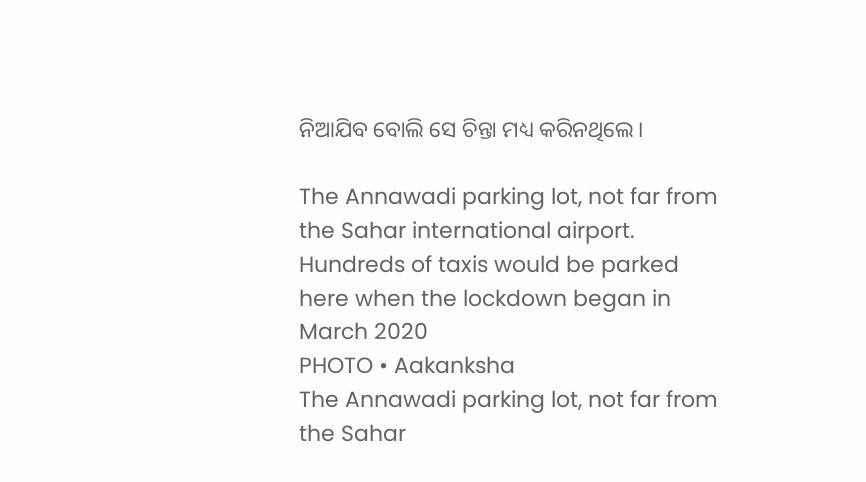ନିଆଯିବ ବୋଲି ସେ ଚିନ୍ତା ମଧ୍ୟ କରିନଥିଲେ।

The Annawadi parking lot, not far from the Sahar international airport. Hundreds of taxis would be parked here when the lockdown began in March 2020
PHOTO • Aakanksha
The Annawadi parking lot, not far from the Sahar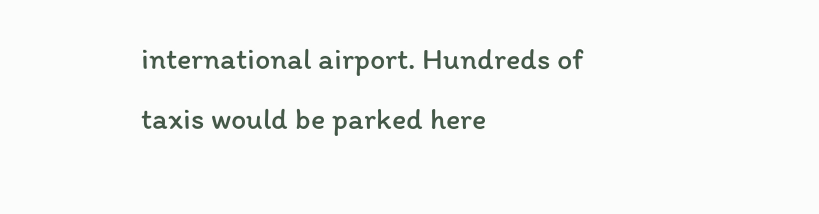international airport. Hundreds of taxis would be parked here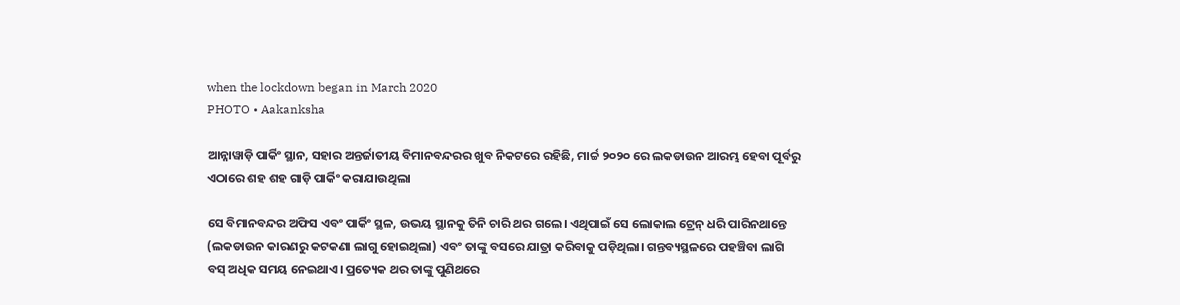when the lockdown began in March 2020
PHOTO • Aakanksha

ଆନ୍ନାୱାଡ଼ି ପାର୍କିଂ ସ୍ଥାନ, ସହାର ଅନ୍ତର୍ଜାତୀୟ ବିମାନବନ୍ଦରର ଖୁବ ନିକଟରେ ରହିଛି, ମାର୍ଚ୍ଚ ୨୦୨୦ ରେ ଲକଡାଉନ ଆରମ୍ଭ ହେବା ପୂର୍ବରୁ ଏଠାରେ ଶହ ଶହ ଗାଡ଼ି ପାର୍କିଂ କରାଯାଉଥିଲା

ସେ ବିମାନବନ୍ଦର ଅଫିସ ଏବଂ ପାର୍କିଂ ସ୍ଥଳ, ଉଭୟ ସ୍ଥାନକୁ ତିନି ଚାରି ଥର ଗଲେ। ଏଥିପାଇଁ ସେ ଲୋକାଲ ଟ୍ରେନ୍ ଧରି ପାରିନଥାନ୍ତେ (ଲକଡାଉନ କାରଣରୁ କଟକଣା ଲାଗୁ ହୋଇଥିଲା) ଏବଂ ତାଙ୍କୁ ବସରେ ଯାତ୍ରା କରିବାକୁ ପଡ଼ିଥିଲା। ଗନ୍ତବ୍ୟସ୍ଥଳରେ ପହଞ୍ଚିବା ଲାଗି  ବସ୍‌ ଅଧିକ ସମୟ ନେଇଥାଏ। ପ୍ରତ୍ୟେକ ଥର ତାଙ୍କୁ ପୁଣିଥରେ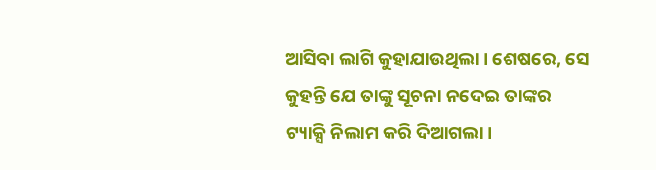ଆସିବା ଲାଗି କୁହାଯାଉଥିଲା। ଶେଷରେ, ସେ କୁହନ୍ତି ଯେ ତାଙ୍କୁ ସୂଚନା ନଦେଇ ତାଙ୍କର ଟ୍ୟାକ୍ସି ନିଲାମ କରି ଦିଆଗଲା।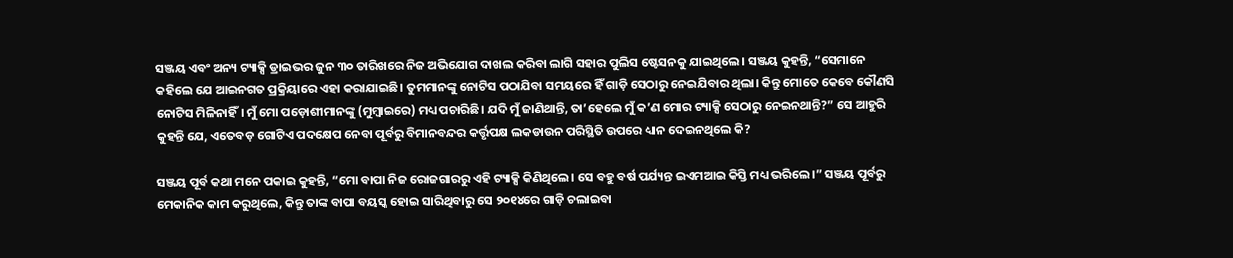ସଞ୍ଜୟ ଏବଂ ଅନ୍ୟ ଟ୍ୟାକ୍ସି ଡ୍ରାଇଭର ଜୁନ ୩୦ ତାରିଖରେ ନିଜ ଅଭିଯୋଗ ଦାଖଲ କରିବା ଲାଗି ସହାର ପୁଲିସ ଷ୍ଟେସନକୁ ଯାଇଥିଲେ। ସଞ୍ଜୟ କୁହନ୍ତି, “ସେମାନେ କହିଲେ ଯେ ଆଇନଗତ ପ୍ରକ୍ରିୟାରେ ଏହା କରାଯାଇଛି। ତୁମମାନଙ୍କୁ ନୋଟିସ ପଠାଯିବା ସମୟରେ ହିଁ ଗାଡ଼ି ସେଠାରୁ ନେଇଯିବାର ଥିଲା। କିନ୍ତୁ ମୋତେ କେବେ କୌଣସି ନୋଟିସ ମିଳିନାହିଁ। ମୁଁ ମୋ ପଡ଼ୋଶୀମାନଙ୍କୁ (ମୁମ୍ବାଇରେ) ମଧ୍ୟ ପଚାରିଛି। ଯଦି ମୁଁ ଜାଣିଥାନ୍ତି, ତା’ହେଲେ ମୁଁ କ’ଣ ମୋର ଟ୍ୟାକ୍ସି ସେଠାରୁ ନେଇନଥାନ୍ତି?” ସେ ଆହୁରି କୁହନ୍ତି ଯେ, ଏତେବଡ଼ ଗୋଟିଏ ପଦକ୍ଷେପ ନେବା ପୂର୍ବରୁ ବିମାନବନ୍ଦର କର୍ତ୍ତୃପକ୍ଷ ଲକଡାଉନ ପରିସ୍ଥିତି ଉପରେ ଧ୍ୟାନ ଦେଇନଥିଲେ କି?

ସଞ୍ଜୟ ପୂର୍ବ କଥା ମନେ ପକାଇ କୁହନ୍ତି, “ମୋ ବାପା ନିଜ ରୋଜଗାରରୁ ଏହି ଟ୍ୟାକ୍ସି କିଣିଥିଲେ। ସେ ବହୁ ବର୍ଷ ପର୍ଯ୍ୟନ୍ତ ଇଏମଆଇ କିସ୍ତି ମଧ୍ୟ ଭରିଲେ।” ସଞ୍ଜୟ ପୂର୍ବରୁ ମେକାନିକ କାମ କରୁଥିଲେ, କିନ୍ତୁ ତାଙ୍କ ବାପା ବୟସ୍କ ହୋଇ ସାରିଥିବାରୁ ସେ ୨୦୧୪ରେ ଗାଡ଼ି ଚଲାଇବା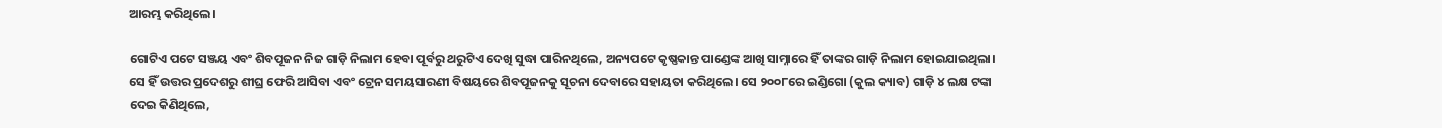ଆରମ୍ଭ କରିଥିଲେ।

ଗୋଟିଏ ପଟେ ସଞ୍ଜୟ ଏବଂ ଶିବପୂଜନ ନିଜ ଗାଡ଼ି ନିଲାମ ହେବା ପୂର୍ବରୁ ଥରୁଟିଏ ଦେଖି ସୁଦ୍ଧା ପାରିନଥିଲେ, ଅନ୍ୟପଟେ କୃଷ୍ଣକାନ୍ତ ପାଣ୍ଡେଙ୍କ ଆଖି ସାମ୍ନାରେ ହିଁ ତାଙ୍କର ଗାଡ଼ି ନିଲାମ ହୋଇଯାଇଥିଲା। ସେ ହିଁ ଉତ୍ତର ପ୍ରଦେଶରୁ ଶୀଘ୍ର ଫେରି ଆସିବା ଏବଂ ଟ୍ରେନ ସମୟସାରଣୀ ବିଷୟରେ ଶିବପୂଜନକୁ ସୂଚନା ଦେବାରେ ସହାୟତା କରିଥିଲେ। ସେ ୨୦୦୮ରେ ଇଣ୍ଡିଗୋ (କୁଲ କ୍ୟାବ) ଗାଡ଼ି ୪ ଲକ୍ଷ ଟଙ୍କା ଦେଇ କିଣିଥିଲେ,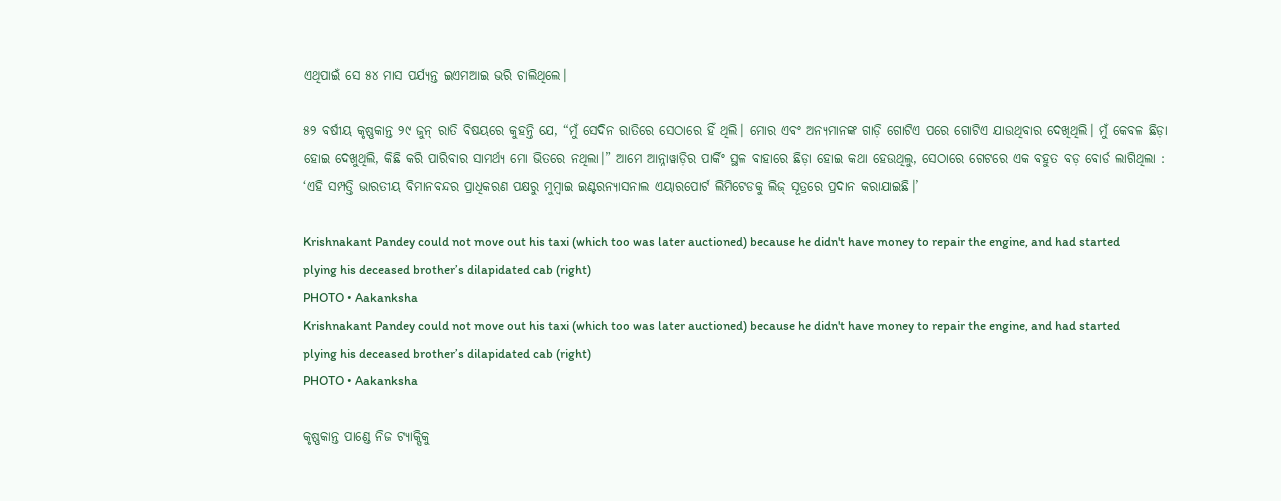ଏଥିପାଇଁ ସେ ୫୪ ମାସ ପର୍ଯ୍ୟନ୍ତ ଇଏମଆଇ ଭରି ଚାଲିଥିଲେ।

୫୨ ବର୍ଷୀୟ କୃଷ୍ଣକାନ୍ତ ୨୯ ଜୁନ୍ ରାତି ବିଷୟରେ କୁହନ୍ତି ଯେ, “ମୁଁ ସେଦିନ ରାତିରେ ସେଠାରେ ହିଁ ଥିଲି। ମୋର ଏବଂ ଅନ୍ୟମାନଙ୍କ ଗାଡ଼ି ଗୋଟିଏ ପରେ ଗୋଟିଏ ଯାଉଥିବାର ଦେଖିଥିଲି। ମୁଁ କେବଳ ଛିଡ଼ା ହୋଇ ଦେଖୁଥିଲି, କିଛି କରି ପାରିବାର ସାମର୍ଥ୍ୟ ମୋ ଭିତରେ ନଥିଲା।” ଆମେ ଆନ୍ନାୱାଡ଼ିର ପାର୍କିଂ ସ୍ଥଳ ବାହାରେ ଛିଡ଼ା ହୋଇ କଥା ହେଉଥିଲୁ, ସେଠାରେ ଗେଟରେ ଏକ ବହୁତ ବଡ଼ ବୋର୍ଡ ଲାଗିଥିଲା : ‘ଏହି ସମ୍ପତ୍ତି ଭାରତୀୟ ବିମାନବନ୍ଦର ପ୍ରାଧିକରଣ ପକ୍ଷରୁ ମୁମ୍ବାଇ ଇଣ୍ଟରନ୍ୟାସନାଲ ଏୟାରପୋର୍ଟ ଲିମିଟେଡକୁ ଲିଜ୍ ସୂତ୍ରରେ ପ୍ରଦାନ କରାଯାଇଛି।’

Krishnakant Pandey could not move out his taxi (which too was later auctioned) because he didn't have money to repair the engine, and had started plying his deceased brother’s dilapidated cab (right)
PHOTO • Aakanksha
Krishnakant Pandey could not move out his taxi (which too was later auctioned) because he didn't have money to repair the engine, and had started plying his deceased brother’s dilapidated cab (right)
PHOTO • Aakanksha

କୃଷ୍ଣକାନ୍ତ ପାଣ୍ଡେ ନିଜ ଟ୍ୟାକ୍ସିକୁ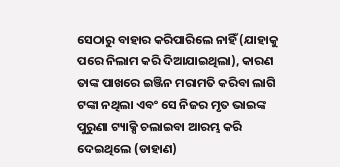ସେଠାରୁ ବାହାର କରିପାରିଲେ ନାହିଁ (ଯାହାକୁ ପରେ ନିଲାମ କରି ଦିଆଯାଇଥିଲା), କାରଣ ତାଙ୍କ ପାଖରେ ଇଞ୍ଜିନ ମରାମତି କରିବା ଲାଗି ଟଙ୍କା ନଥିଲା ଏବଂ ସେ ନିଜର ମୃତ ଭାଇଙ୍କ ପୁରୁଣା ଟ୍ୟାକ୍ସି ଚଲାଇବା ଆରମ୍ଭ କରି ଦେଇଥିଲେ (ଡାହାଣ)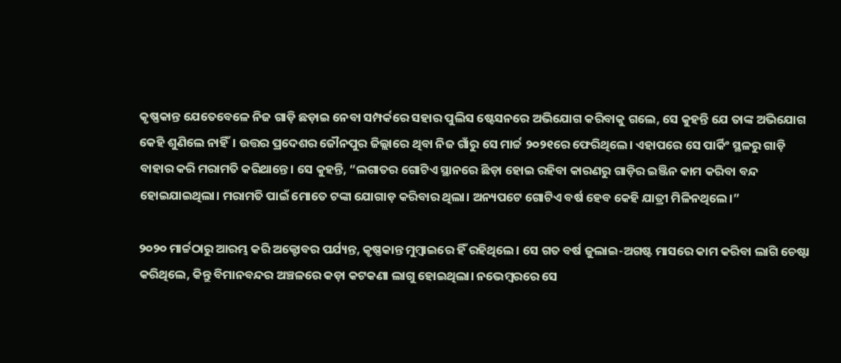କୃଷ୍ଣକାନ୍ତ ଯେତେବେଳେ ନିଜ ଗାଡ଼ି ଛଡ଼ାଇ ନେବା ସମ୍ପର୍କରେ ସହାର ପୁଲିସ ଷ୍ଟେସନରେ ଅଭିଯୋଗ କରିବାକୁ ଗଲେ, ସେ କୁହନ୍ତି ଯେ ତାଙ୍କ ଅଭିଯୋଗ କେହି ଶୁଣିଲେ ନାହିଁ। ଉତ୍ତର ପ୍ରଦେଶର ଜୌନପୁର ଜିଲ୍ଲାରେ ଥିବା ନିଜ ଗାଁରୁ ସେ ମାର୍ଚ୍ଚ ୨୦୨୧ରେ ଫେରିଥିଲେ। ଏହାପରେ ସେ ପାର୍କିଂ ସ୍ଥଳରୁ ଗାଡ଼ି ବାହାର କରି ମରାମତି କରିଥାନ୍ତେ। ସେ କୁହନ୍ତି, “ଲଗାତର ଗୋଟିଏ ସ୍ଥାନରେ ଛିଡ଼ା ହୋଇ ରହିବା କାରଣରୁ ଗାଡ଼ିର ଇଞ୍ଜିନ କାମ କରିବା ବନ୍ଦ ହୋଇଯାଇଥିଲା। ମରାମତି ପାଇଁ ମୋତେ ଟଙ୍କା ଯୋଗାଡ଼ କରିବାର ଥିଲା। ଅନ୍ୟପଟେ ଗୋଟିଏ ବର୍ଷ ହେବ କେହି ଯାତ୍ରୀ ମିଳିନଥିଲେ।”

୨୦୨୦ ମାର୍ଚ୍ଚଠାରୁ ଆରମ୍ଭ କରି ଅକ୍ଟୋବର ପର୍ଯ୍ୟନ୍ତ, କୃଷ୍ଣକାନ୍ତ ମୁମ୍ବାଇରେ ହିଁ ରହିଥିଲେ। ସେ ଗତ ବର୍ଷ ଜୁଲାଇ-ଅଗଷ୍ଟ ମାସରେ କାମ କରିବା ଲାଗି ଚେଷ୍ଟା କରିଥିଲେ, କିନ୍ତୁ ବିମାନବନ୍ଦର ଅଞ୍ଚଳରେ କଡ଼ା କଟକଣା ଲାଗୁ ହୋଇଥିଲା। ନଭେମ୍ବରରେ ସେ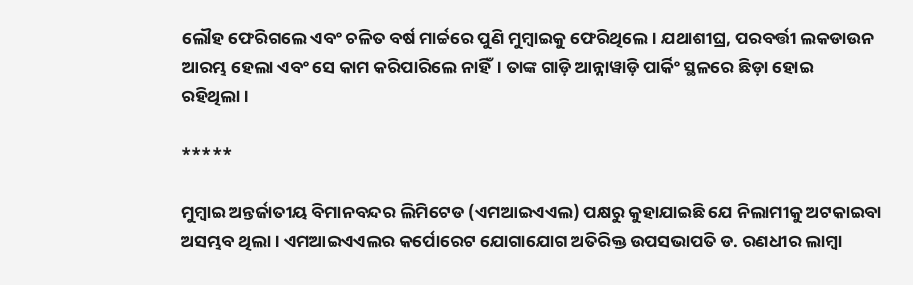ଲୌହ ଫେରିଗଲେ ଏବଂ ଚଳିତ ବର୍ଷ ମାର୍ଚ୍ଚରେ ପୁଣି ମୁମ୍ବାଇକୁ ଫେରିଥିଲେ। ଯଥାଶୀଘ୍ର, ପରବର୍ତ୍ତୀ ଲକଡାଉନ ଆରମ୍ଭ ହେଲା ଏବଂ ସେ କାମ କରିପାରିଲେ ନାହିଁ। ତାଙ୍କ ଗାଡ଼ି ଆନ୍ନାୱାଡ଼ି ପାର୍କିଂ ସ୍ଥଳରେ ଛିଡ଼ା ହୋଇ ରହିଥିଲା।

*****

ମୁମ୍ବାଇ ଅନ୍ତର୍ଜାତୀୟ ବିମାନବନ୍ଦର ଲିମିଟେଡ (ଏମଆଇଏଏଲ) ପକ୍ଷରୁ କୁହାଯାଇଛି ଯେ ନିଲାମୀକୁ ଅଟକାଇବା ଅସମ୍ଭବ ଥିଲା। ଏମଆଇଏଏଲର କର୍ପୋରେଟ ଯୋଗାଯୋଗ ଅତିରିକ୍ତ ଉପସଭାପତି ଡ. ରଣଧୀର ଲାମ୍ବା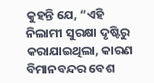କୁହନ୍ତି ଯେ, “ଏହି ନିଲାମୀ ସୁରକ୍ଷା ଦୃଷ୍ଟିରୁ କରାଯାଇଥିଲା, କାରଣ ବିମାନବନ୍ଦର ବେଶ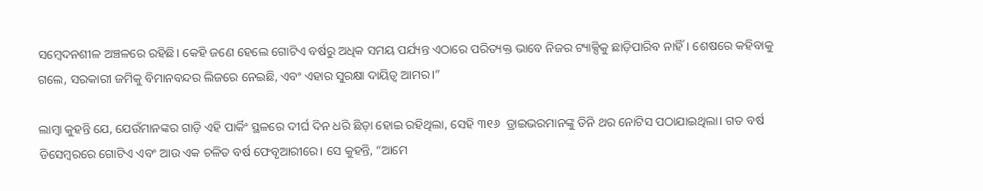ସମ୍ବେଦନଶୀଳ ଅଞ୍ଚଳରେ ରହିଛି। କେହି ଜଣେ ହେଲେ ଗୋଟିଏ ବର୍ଷରୁ ଅଧିକ ସମୟ ପର୍ଯ୍ୟନ୍ତ ଏଠାରେ ପରିତ୍ୟକ୍ତ ଭାବେ ନିଜର ଟ୍ୟାକ୍ସିକୁ ଛାଡ଼ିପାରିବ ନାହିଁ। ଶେଷରେ କହିବାକୁ ଗଲେ, ସରକାରୀ ଜମିକୁ ବିମାନବନ୍ଦର ଲିଜରେ ନେଇଛି, ଏବଂ ଏହାର ସୁରକ୍ଷା ଦାୟିତ୍ୱ ଆମର।”

ଲାମ୍ବା କୁହନ୍ତି ଯେ, ଯେଉଁମାନଙ୍କର ଗାଡ଼ି ଏହି ପାର୍କିଂ ସ୍ଥଳରେ ଦୀର୍ଘ ଦିନ ଧରି ଛିଡ଼ା ହୋଇ ରହିଥିଲା, ସେହି ୩୧୬  ଡ୍ରାଇଭରମାନଙ୍କୁ ତିନି ଥର ନୋଟିସ ପଠାଯାଇଥିଲା। ଗତ ବର୍ଷ ଡିସେମ୍ବରରେ ଗୋଟିଏ ଏବଂ ଆଉ ଏକ ଚଳିତ ବର୍ଷ ଫେବୃଆରୀରେ। ସେ କୁହନ୍ତି, “ଆମେ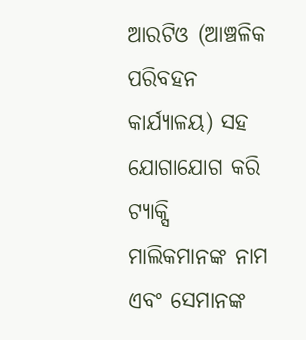ଆରଟିଓ (ଆଞ୍ଚଳିକ ପରିବହନ କାର୍ଯ୍ୟାଳୟ) ସହ ଯୋଗାଯୋଗ କରି ଟ୍ୟାକ୍ସି ମାଲିକମାନଙ୍କ ନାମ ଏବଂ ସେମାନଙ୍କ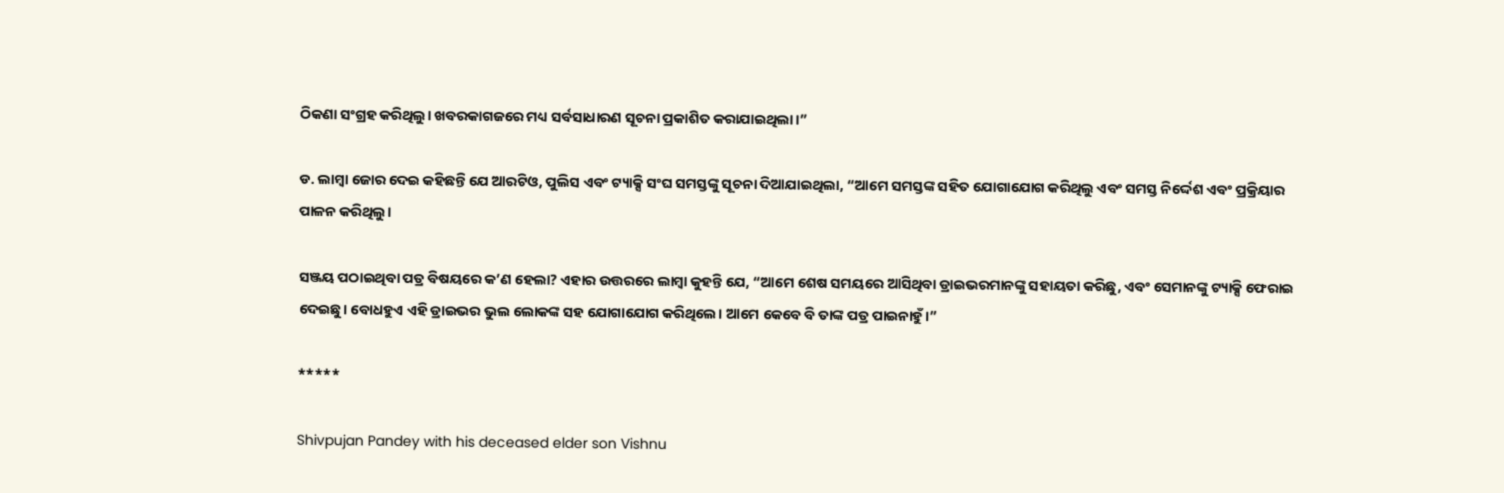ଠିକଣା ସଂଗ୍ରହ କରିଥିଲୁ। ଖବରକାଗଜରେ ମଧ୍ୟ ସର୍ବସାଧାରଣ ସୂଚନା ପ୍ରକାଶିତ କରାଯାଇଥିଲା।”

ଡ. ଲାମ୍ବା ଜୋର ଦେଇ କହିଛନ୍ତି ଯେ ଆରଟିଓ, ପୁଲିସ ଏବଂ ଟ୍ୟାକ୍ସି ସଂଘ ସମସ୍ତଙ୍କୁ ସୂଚନା ଦିଆଯାଇଥିଲା, “ଆମେ ସମସ୍ତଙ୍କ ସହିତ ଯୋଗାଯୋଗ କରିଥିଲୁ ଏବଂ ସମସ୍ତ ନିର୍ଦ୍ଦେଶ ଏବଂ ପ୍ରକ୍ରିୟାର ପାଳନ କରିଥିଲୁ।

ସଞ୍ଜୟ ପଠାଇଥିବା ପତ୍ର ବିଷୟରେ କ’ଣ ହେଲା? ଏହାର ଉତ୍ତରରେ ଲାମ୍ବା କୁହନ୍ତି ଯେ, “ଆମେ ଶେଷ ସମୟରେ ଆସିଥିବା ଡ୍ରାଇଭରମାନଙ୍କୁ ସହାୟତା କରିଛୁ, ଏବଂ ସେମାନଙ୍କୁ ଟ୍ୟାକ୍ସି ଫେରାଇ ଦେଇଛୁ। ବୋଧହୁଏ ଏହି ଡ୍ରାଇଭର ଭୁଲ ଲୋକଙ୍କ ସହ ଯୋଗାଯୋଗ କରିଥିଲେ। ଆମେ କେବେ ବି ତାଙ୍କ ପତ୍ର ପାଇନାହୁଁ।”

*****

Shivpujan Pandey with his deceased elder son Vishnu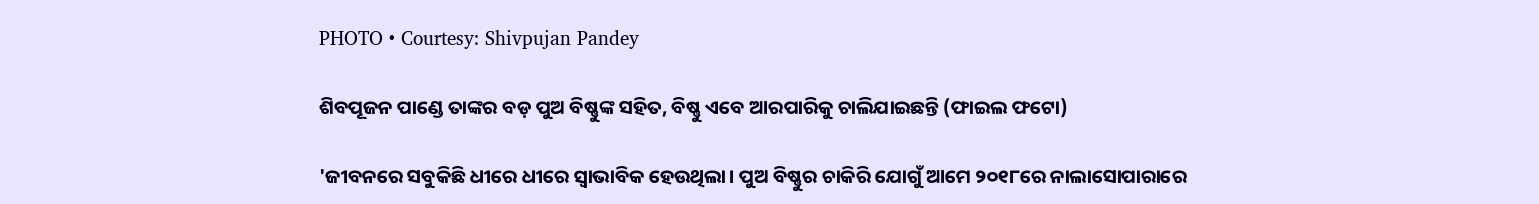PHOTO • Courtesy: Shivpujan Pandey

ଶିବପୂଜନ ପାଣ୍ଡେ ତାଙ୍କର ବଡ଼ ପୁଅ ବିଷ୍ଣୁଙ୍କ ସହିତ, ବିଷ୍ଣୁ ଏବେ ଆରପାରିକୁ ଚାଲିଯାଇଛନ୍ତି (ଫାଇଲ ଫଟୋ)

'ଜୀବନରେ ସବୁକିଛି ଧୀରେ ଧୀରେ ସ୍ୱାଭାବିକ ହେଉଥିଲା। ପୁଅ ବିଷ୍ଣୁର ଚାକିରି ଯୋଗୁଁ ଆମେ ୨୦୧୮ରେ ନାଲାସୋପାରାରେ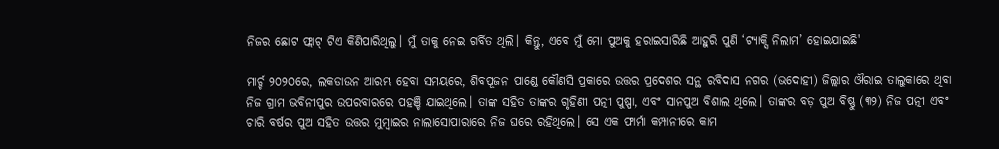ନିଜର ଛୋଟ ଫ୍ଲାଟ୍ ଟିଏ କିଣିପାରିଥିଲୁ। ମୁଁ ତାକୁ ନେଇ ଗର୍ବିତ ଥିଲି। କିନ୍ତୁ, ଏବେ ମୁଁ ମୋ ପୁଅକୁ ହରାଇସାରିଛି ଆହୁରି ପୁଣି ‘ଟ୍ୟାକ୍ସି ନିଲାମ’ ହୋଇଯାଇଛି'

ମାର୍ଚ୍ଚ ୨୦୨୦ରେ, ଲକଡାଉନ ଆରମ୍ଭ ହେବା ସମୟରେ, ଶିବପୂଜନ ପାଣ୍ଡେ କୌଣସି ପ୍ରକାରେ ଉତ୍ତର ପ୍ରଦେଶର ସନ୍ଥ ରବିଦାସ ନଗର (ଭଦୋହୀ) ଜିଲ୍ଲାର ଔରାଇ ତାଲୁକାରେ ଥିବା ନିଜ ଗ୍ରାମ ଭବିନୀପୁର ଉପରବାରରେ ପହଞ୍ଚି ଯାଇଥିଲେ। ତାଙ୍କ ସହିତ ତାଙ୍କର ଗୃହିଣୀ ପତ୍ନୀ ପୁଷ୍ପା, ଏବଂ ସାନପୁଅ ବିଶାଲ ଥିଲେ। ତାଙ୍କର ବଡ଼ ପୁଅ ବିଷ୍ଣୁ (୩୨) ନିଜ ପତ୍ନୀ ଏବଂ ଚାରି ବର୍ଷର ପୁଅ ସହିତ ଉତ୍ତର ମୁମ୍ବାଇର ନାଲାସୋପାରାରେ ନିଜ ଘରେ ରହିଥିଲେ। ସେ ଏକ ଫାର୍ମା କମ୍ପାନୀରେ କାମ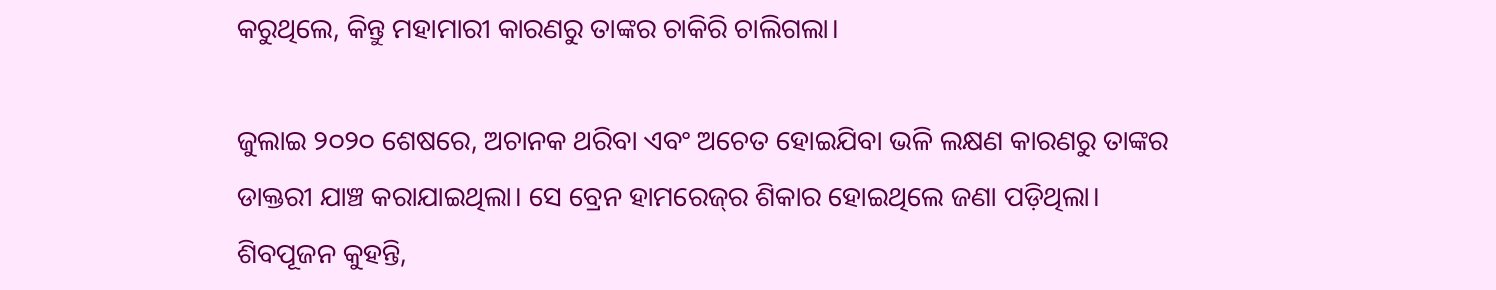କରୁଥିଲେ, କିନ୍ତୁ ମହାମାରୀ କାରଣରୁ ତାଙ୍କର ଚାକିରି ଚାଲିଗଲା।

ଜୁଲାଇ ୨୦୨୦ ଶେଷରେ, ଅଚାନକ ଥରିବା ଏବଂ ଅଚେତ ହୋଇଯିବା ଭଳି ଲକ୍ଷଣ କାରଣରୁ ତାଙ୍କର ଡାକ୍ତରୀ ଯାଞ୍ଚ କରାଯାଇଥିଲା। ସେ ବ୍ରେନ ହାମରେଜ୍‌ର ଶିକାର ହୋଇଥିଲେ ଜଣା ପଡ଼ିଥିଲା। ଶିବପୂଜନ କୁହନ୍ତି,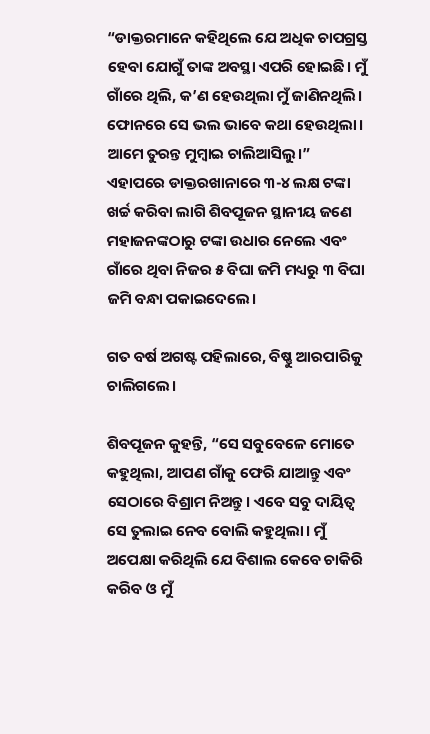“ଡାକ୍ତରମାନେ କହିଥିଲେ ଯେ ଅଧିକ ଚାପଗ୍ରସ୍ତ ହେବା ଯୋଗୁଁ ତାଙ୍କ ଅବସ୍ଥା ଏପରି ହୋଇଛି। ମୁଁ ଗାଁରେ ଥିଲି, କ’ଣ ହେଉଥିଲା ମୁଁ ଜାଣିନଥିଲି। ଫୋନରେ ସେ ଭଲ ଭାବେ କଥା ହେଉଥିଲା। ଆମେ ତୁରନ୍ତ ମୁମ୍ବାଇ ଚାଲିଆସିଲୁ।” ଏହାପରେ ଡାକ୍ତରଖାନାରେ ୩-୪ ଲକ୍ଷ ଟଙ୍କା ଖର୍ଚ୍ଚ କରିବା ଲାଗି ଶିବପୂଜନ ସ୍ଥାନୀୟ ଜଣେ ମହାଜନଙ୍କଠାରୁ ଟଙ୍କା ଉଧାର ନେଲେ ଏବଂ ଗାଁରେ ଥିବା ନିଜର ୫ ବିଘା ଜମି ମଧ୍ୟରୁ ୩ ବିଘା ଜମି ବନ୍ଧା ପକାଇଦେଲେ।

ଗତ ବର୍ଷ ଅଗଷ୍ଟ ପହିଲାରେ, ବିଷ୍ଣୁ ଆରପାରିକୁ ଚାଲିଗଲେ।

ଶିବପୂଜନ କୁହନ୍ତି, “ସେ ସବୁବେଳେ ମୋତେ କହୁଥିଲା, ଆପଣ ଗାଁକୁ ଫେରି ଯାଆନ୍ତୁ ଏବଂ ସେଠାରେ ବିଶ୍ରାମ ନିଅନ୍ତୁ। ଏବେ ସବୁ ଦାୟିତ୍ୱ ସେ ତୁଲାଇ ନେବ ବୋଲି କହୁଥିଲା। ମୁଁ ଅପେକ୍ଷା କରିଥିଲି ଯେ ବିଶାଲ କେବେ ଚାକିରି କରିବ ଓ ମୁଁ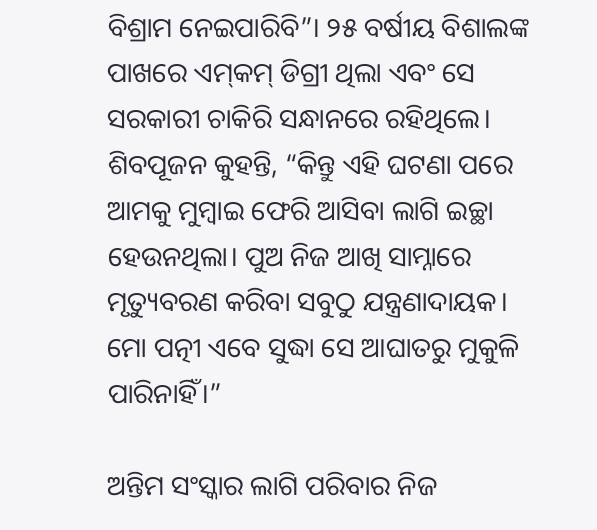ବିଶ୍ରାମ ନେଇପାରିବି”। ୨୫ ବର୍ଷୀୟ ବିଶାଲଙ୍କ ପାଖରେ ଏମ୍‌କମ୍‌ ଡିଗ୍ରୀ ଥିଲା ଏବଂ ସେ ସରକାରୀ ଚାକିରି ସନ୍ଧାନରେ ରହିଥିଲେ। ଶିବପୂଜନ କୁହନ୍ତି, “କିନ୍ତୁ ଏହି ଘଟଣା ପରେ ଆମକୁ ମୁମ୍ବାଇ ଫେରି ଆସିବା ଲାଗି ଇଚ୍ଛା ହେଉନଥିଲା। ପୁଅ ନିଜ ଆଖି ସାମ୍ନାରେ ମୃତ୍ୟୁବରଣ କରିବା ସବୁଠୁ ଯନ୍ତ୍ରଣାଦାୟକ। ମୋ ପତ୍ନୀ ଏବେ ସୁଦ୍ଧା ସେ ଆଘାତରୁ ମୁକୁଳି ପାରିନାହିଁ।”

ଅନ୍ତିମ ସଂସ୍କାର ଲାଗି ପରିବାର ନିଜ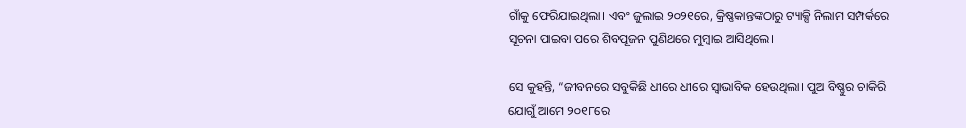ଗାଁକୁ ଫେରିଯାଇଥିଲା। ଏବଂ ଜୁଲାଇ ୨୦୨୧ରେ, କ୍ରିଷ୍ଣକାନ୍ତଙ୍କଠାରୁ ଟ୍ୟାକ୍ସି ନିଲାମ ସମ୍ପର୍କରେ ସୂଚନା ପାଇବା ପରେ ଶିବପୂଜନ ପୁଣିଥରେ ମୁମ୍ବାଇ ଆସିଥିଲେ।

ସେ କୁହନ୍ତି, “ଜୀବନରେ ସବୁକିଛି ଧୀରେ ଧୀରେ ସ୍ୱାଭାବିକ ହେଉଥିଲା। ପୁଅ ବିଷ୍ଣୁର ଚାକିରି ଯୋଗୁଁ ଆମେ ୨୦୧୮ରେ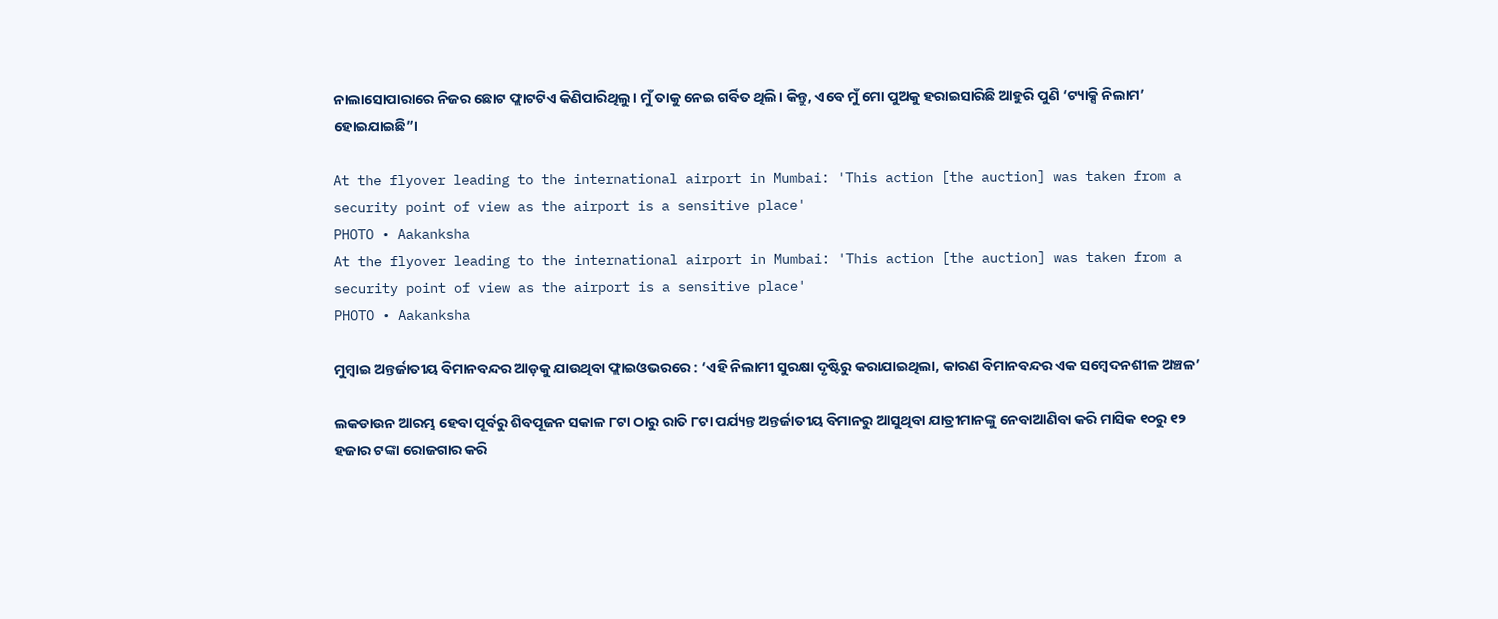ନାଲାସୋପାରାରେ ନିଜର ଛୋଟ ଫ୍ଲାଟଟିଏ କିଣିପାରିଥିଲୁ। ମୁଁ ତାକୁ ନେଇ ଗର୍ବିତ ଥିଲି। କିନ୍ତୁ, ଏବେ ମୁଁ ମୋ ପୁଅକୁ ହରାଇସାରିଛି ଆହୁରି ପୁଣି ‘ଟ୍ୟାକ୍ସି ନିଲାମ’ ହୋଇଯାଇଛି”।

At the flyover leading to the international airport in Mumbai: 'This action [the auction] was taken from a security point of view as the airport is a sensitive place'
PHOTO • Aakanksha
At the flyover leading to the international airport in Mumbai: 'This action [the auction] was taken from a security point of view as the airport is a sensitive place'
PHOTO • Aakanksha

ମୁମ୍ବାଇ ଅନ୍ତର୍ଜାତୀୟ ବିମାନବନ୍ଦର ଆଡ଼କୁ ଯାଉଥିବା ଫ୍ଲାଇଓଭରରେ : ‘ଏହି ନିଲାମୀ ସୁରକ୍ଷା ଦୃଷ୍ଟିରୁ କରାଯାଇଥିଲା, କାରଣ ବିମାନବନ୍ଦର ଏକ ସମ୍ବେଦନଶୀଳ ଅଞ୍ଚଳ’

ଲକଡାଉନ ଆରମ୍ଭ ହେବା ପୂର୍ବରୁ ଶିବପୂଜନ ସକାଳ ୮ଟା ଠାରୁ ରାତି ୮ଟା ପର୍ଯ୍ୟନ୍ତ ଅନ୍ତର୍ଜାତୀୟ ବିମାନରୁ ଆସୁଥିବା ଯାତ୍ରୀମାନଙ୍କୁ ନେବାଆଣିବା କରି ମାସିକ ୧୦ରୁ ୧୨ ହଜାର ଟଙ୍କା ରୋଜଗାର କରି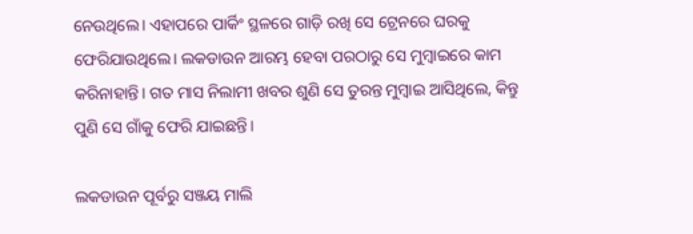ନେଉଥିଲେ। ଏହାପରେ ପାର୍କିଂ ସ୍ଥଳରେ ଗାଡ଼ି ରଖି ସେ ଟ୍ରେନରେ ଘରକୁ ଫେରିଯାଉଥିଲେ। ଲକଡାଉନ ଆରମ୍ଭ ହେବା ପରଠାରୁ ସେ ମୁମ୍ବାଇରେ କାମ କରିନାହାନ୍ତି। ଗତ ମାସ ନିଲାମୀ ଖବର ଶୁଣି ସେ ତୁରନ୍ତ ମୁମ୍ବାଇ ଆସିଥିଲେ, କିନ୍ତୁ ପୁଣି ସେ ଗାଁକୁ ଫେରି ଯାଇଛନ୍ତି।

ଲକଡାଉନ ପୂର୍ବରୁ ସଞ୍ଜୟ ମାଲି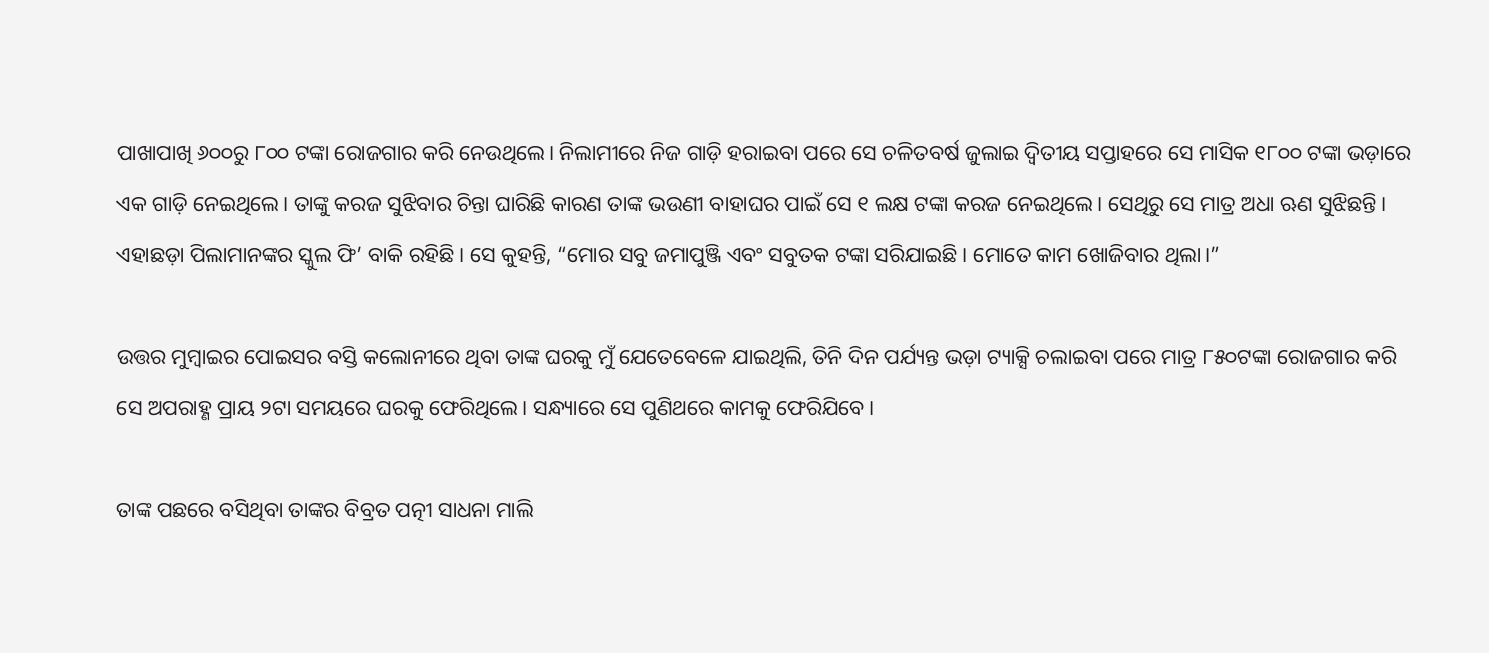ପାଖାପାଖି ୬୦୦ରୁ ୮୦୦ ଟଙ୍କା ରୋଜଗାର କରି ନେଉଥିଲେ। ନିଲାମୀରେ ନିଜ ଗାଡ଼ି ହରାଇବା ପରେ ସେ ଚଳିତବର୍ଷ ଜୁଲାଇ ଦ୍ୱିତୀୟ ସପ୍ତାହରେ ସେ ମାସିକ ୧୮୦୦ ଟଙ୍କା ଭଡ଼ାରେ ଏକ ଗାଡ଼ି ନେଇଥିଲେ। ତାଙ୍କୁ କରଜ ସୁଝିବାର ଚିନ୍ତା ଘାରିଛି କାରଣ ତାଙ୍କ ଭଉଣୀ ବାହାଘର ପାଇଁ ସେ ୧ ଲକ୍ଷ ଟଙ୍କା କରଜ ନେଇଥିଲେ। ସେଥିରୁ ସେ ମାତ୍ର ଅଧା ଋଣ ସୁଝିଛନ୍ତି। ଏହାଛଡ଼ା ପିଲାମାନଙ୍କର ସ୍କୁଲ ଫି’ ବାକି ରହିଛି। ସେ କୁହନ୍ତି, “ମୋର ସବୁ ଜମାପୁଞ୍ଜି ଏବଂ ସବୁତକ ଟଙ୍କା ସରିଯାଇଛି। ମୋତେ କାମ ଖୋଜିବାର ଥିଲା।”

ଉତ୍ତର ମୁମ୍ବାଇର ପୋଇସର ବସ୍ତି କଲୋନୀରେ ଥିବା ତାଙ୍କ ଘରକୁ ମୁଁ ଯେତେବେଳେ ଯାଇଥିଲି, ତିନି ଦିନ ପର୍ଯ୍ୟନ୍ତ ଭଡ଼ା ଟ୍ୟାକ୍ସି ଚଲାଇବା ପରେ ମାତ୍ର ୮୫୦ଟଙ୍କା ରୋଜଗାର କରି ସେ ଅପରାହ୍ଣ ପ୍ରାୟ ୨ଟା ସମୟରେ ଘରକୁ ଫେରିଥିଲେ। ସନ୍ଧ୍ୟାରେ ସେ ପୁଣିଥରେ କାମକୁ ଫେରିଯିବେ।

ତାଙ୍କ ପଛରେ ବସିଥିବା ତାଙ୍କର ବିବ୍ରତ ପତ୍ନୀ ସାଧନା ମାଲି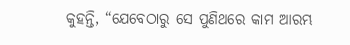କୁହନ୍ତି, “ଯେବେଠାରୁ ସେ ପୁଣିଥରେ କାମ ଆରମ୍ଭ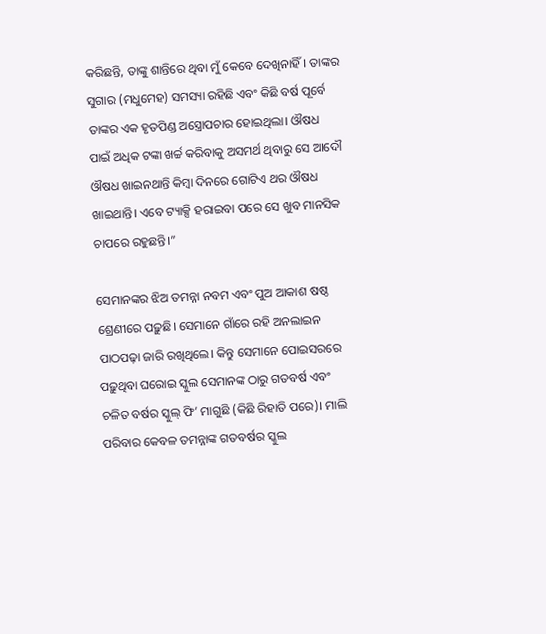କରିଛନ୍ତି, ତାଙ୍କୁ ଶାନ୍ତିରେ ଥିବା ମୁଁ କେବେ ଦେଖିନାହିଁ। ତାଙ୍କର ସୁଗାର (ମଧୁମେହ) ସମସ୍ୟା ରହିଛି ଏବଂ କିଛି ବର୍ଷ ପୂର୍ବେ ତାଙ୍କର ଏକ ହୃତପିଣ୍ଡ ଅସ୍ତ୍ରୋପଚାର ହୋଇଥିଲା। ଔଷଧ ପାଇଁ ଅଧିକ ଟଙ୍କା ଖର୍ଚ୍ଚ କରିବାକୁ ଅସମର୍ଥ ଥିବାରୁ ସେ ଆଦୌ ଔଷଧ ଖାଇନଥାନ୍ତି କିମ୍ବା ଦିନରେ ଗୋଟିଏ ଥର ଔଷଧ ଖାଇଥାନ୍ତି। ଏବେ ଟ୍ୟାକ୍ସି ହରାଇବା ପରେ ସେ ଖୁବ ମାନସିକ ଚାପରେ ରହୁଛନ୍ତି।”

ସେମାନଙ୍କର ଝିଅ ତମନ୍ନା ନବମ ଏବଂ ପୁଅ ଆକାଶ ଷଷ୍ଠ ଶ୍ରେଣୀରେ ପଢ଼ୁଛି। ସେମାନେ ଗାଁରେ ରହି ଅନଲାଇନ ପାଠପଢ଼ା ଜାରି ରଖିଥିଲେ। କିନ୍ତୁ ସେମାନେ ପୋଇସରରେ ପଢ଼ୁଥିବା ଘରୋଇ ସ୍କୁଲ ସେମାନଙ୍କ ଠାରୁ ଗତବର୍ଷ ଏବଂ ଚଳିତ ବର୍ଷର ସ୍କୁଲ୍ ଫି’ ମାଗୁଛି (କିଛି ରିହାତି ପରେ)। ମାଲି ପରିବାର କେବଳ ତମନ୍ନାଙ୍କ ଗତବର୍ଷର ସ୍କୁଲ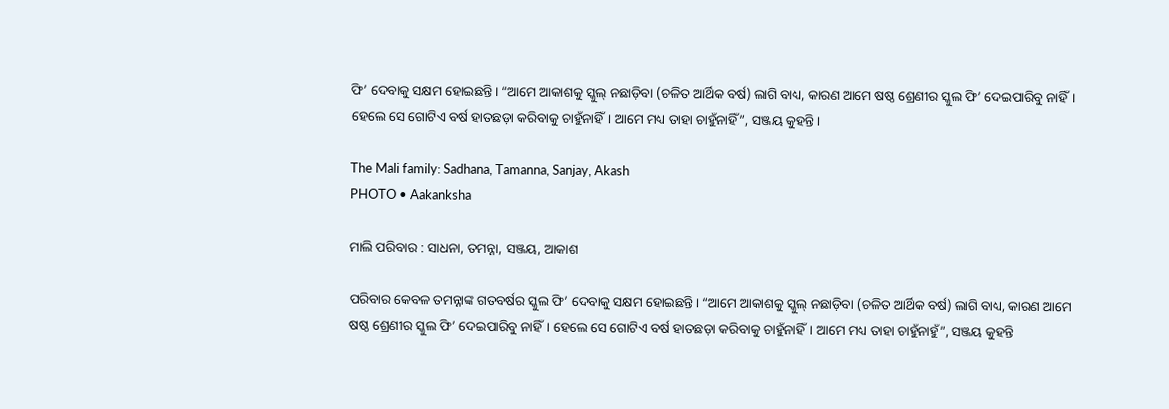ଫି’ ଦେବାକୁ ସକ୍ଷମ ହୋଇଛନ୍ତି। “ଆମେ ଆକାଶକୁ ସ୍କୁଲ୍ ନଛାଡ଼ିବା (ଚଳିତ ଆର୍ଥିକ ବର୍ଷ) ଲାଗି ବାଧ୍ୟ, କାରଣ ଆମେ ଷଷ୍ଠ ଶ୍ରେଣୀର ସ୍କୁଲ ଫି’ ଦେଇପାରିବୁ ନାହିଁ। ହେଲେ ସେ ଗୋଟିଏ ବର୍ଷ ହାତଛଡ଼ା କରିବାକୁ ଚାହୁଁନାହିଁ। ଆମେ ମଧ୍ୟ ତାହା ଚାହୁଁନାହିଁ”, ସଞ୍ଜୟ କୁହନ୍ତି।

The Mali family: Sadhana, Tamanna, Sanjay, Akash
PHOTO • Aakanksha

ମାଲି ପରିବାର : ସାଧନା, ତମନ୍ନା, ସଞ୍ଜୟ, ଆକାଶ

ପରିବାର କେବଳ ତମନ୍ନାଙ୍କ ଗତବର୍ଷର ସ୍କୁଲ ଫି’ ଦେବାକୁ ସକ୍ଷମ ହୋଇଛନ୍ତି। “ଆମେ ଆକାଶକୁ ସ୍କୁଲ୍ ନଛାଡ଼ିବା (ଚଳିତ ଆର୍ଥିକ ବର୍ଷ) ଲାଗି ବାଧ୍ୟ, କାରଣ ଆମେ ଷଷ୍ଠ ଶ୍ରେଣୀର ସ୍କୁଲ ଫି’ ଦେଇପାରିବୁ ନାହିଁ। ହେଲେ ସେ ଗୋଟିଏ ବର୍ଷ ହାତଛଡ଼ା କରିବାକୁ ଚାହୁଁନାହିଁ। ଆମେ ମଧ୍ୟ ତାହା ଚାହୁଁନାହୁଁ”, ସଞ୍ଜୟ କୁହନ୍ତି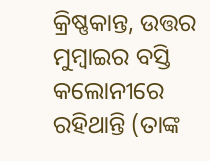କ୍ରିଷ୍ଣକାନ୍ତ, ଉତ୍ତର ମୁମ୍ବାଇର ବସ୍ତି କଲୋନୀରେ ରହିଥାନ୍ତି (ତାଙ୍କ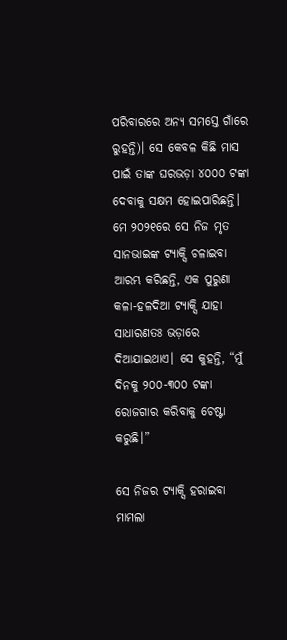ପରିବାରରେ ଅନ୍ୟ ସମସ୍ତେ ଗାଁରେ ରୁହନ୍ତି)। ସେ କେବଳ କିଛି ମାସ ପାଇଁ ତାଙ୍କ ଘରଭଡ଼ା ୪୦୦୦ ଟଙ୍କା ଦେବାକୁ ସକ୍ଷମ ହୋଇପାରିଛନ୍ତି। ମେ ୨୦୨୧ରେ ସେ ନିଜ ମୃତ ସାନଭାଇଙ୍କ ଟ୍ୟାକ୍ସି ଚଳାଇବା ଆରମ୍ଭ କରିଛନ୍ତି, ଏକ ପୁରୁଣା କଳା-ହଳଦିଆ ଟ୍ୟାକ୍ସି ଯାହା ସାଧାରଣତଃ ଭଡ଼ାରେ ଦିଆଯାଇଥାଏ। ସେ କୁହନ୍ତି, “ମୁଁ ଦିନକୁ ୨୦୦-୩୦୦ ଟଙ୍କା ରୋଜଗାର କରିବାକୁ ଚେଷ୍ଟା କରୁଛି।”

ସେ ନିଜର ଟ୍ୟାକ୍ସି ହରାଇବା ମାମଲା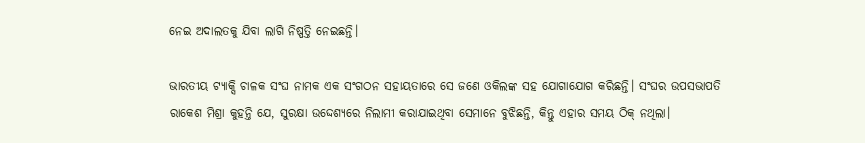ନେଇ ଅଦାଲତକୁ ଯିବା ଲାଗି ନିଷ୍ପତ୍ତି ନେଇଛନ୍ତି।

ଭାରତୀୟ ଟ୍ୟାକ୍ସି ଚାଳକ ସଂଘ ନାମକ ଏକ ସଂଗଠନ ସହାୟତାରେ ସେ ଜଣେ ଓକିଲଙ୍କ ସହ ଯୋଗାଯୋଗ କରିଛନ୍ତି। ସଂଘର ଉପସଭାପତି ରାକେଶ ମିଶ୍ରା କୁହନ୍ତି ଯେ, ସୁରକ୍ଷା ଉଦ୍ଦେଶ୍ୟରେ ନିଲାମୀ କରାଯାଇଥିବା ସେମାନେ ବୁଝିଛନ୍ତି, କିନ୍ତୁ ଏହାର ସମୟ ଠିକ୍ ନଥିଲା।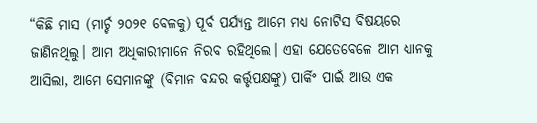“କିଛି ମାସ (ମାର୍ଚ୍ଚ ୨୦୨୧ ବେଳକୁ) ପୂର୍ବ ପର୍ଯ୍ୟନ୍ତ ଆମେ ମଧ୍ୟ ନୋଟିସ ବିଷୟରେ ଜାଣିନଥିଲୁ। ଆମ ଅଧିକାରୀମାନେ ନିରବ ରହିଥିଲେ। ଏହା ଯେତେବେଳେ ଆମ ଧ୍ୟାନକୁ ଆସିଲା, ଆମେ ସେମାନଙ୍କୁ (ବିମାନ ବନ୍ଦର କର୍ତ୍ତୃପକ୍ଷଙ୍କୁ) ପାର୍କିଂ ପାଇଁ ଆଉ ଏକ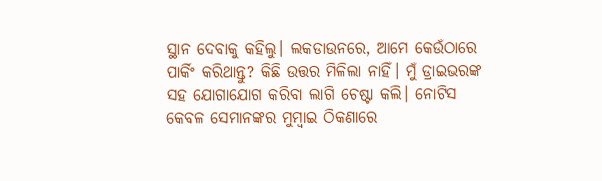ସ୍ଥାନ ଦେବାକୁ କହିଲୁ। ଲକଡାଉନରେ, ଆମେ କେଉଁଠାରେ ପାର୍କିଂ କରିଥାନ୍ତୁ? କିଛି ଉତ୍ତର ମିଳିଲା ନାହିଁ। ମୁଁ ଡ୍ରାଇଭରଙ୍କ ସହ ଯୋଗାଯୋଗ କରିବା ଲାଗି ଚେଷ୍ଟା କଲି। ନୋଟିସ କେବଳ ସେମାନଙ୍କର ମୁମ୍ବାଇ ଠିକଣାରେ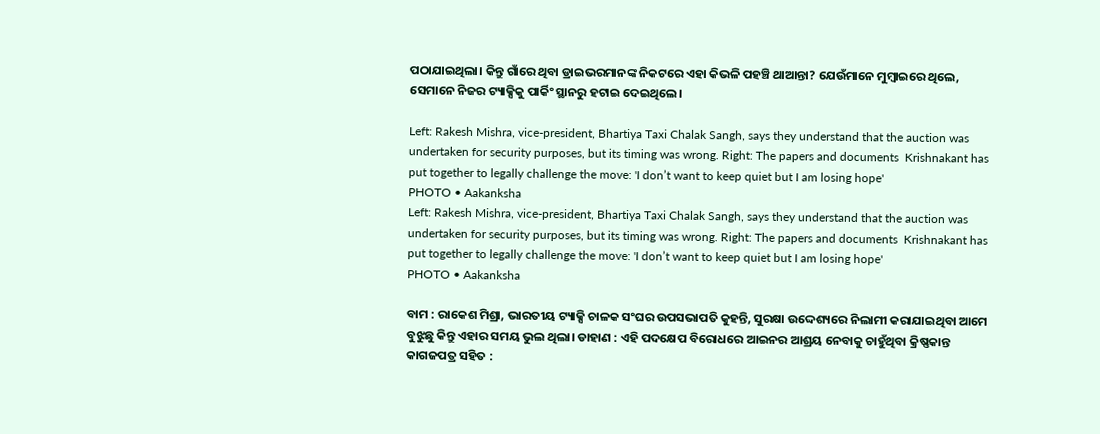ପଠାଯାଇଥିଲା। କିନ୍ତୁ ଗାଁରେ ଥିବା ଡ୍ରାଇଭରମାନଙ୍କ ନିକଟରେ ଏହା କିଭଳି ପହଞ୍ଚି ଥାଆନ୍ତା? ଯେଉଁମାନେ ମୁମ୍ବାଇରେ ଥିଲେ, ସେମାନେ ନିଜର ଟ୍ୟାକ୍ସିକୁ ପାର୍କିଂ ସ୍ଥାନରୁ ହଟାଇ ଦେଇଥିଲେ।

Left: Rakesh Mishra, vice-president, Bhartiya Taxi Chalak Sangh, says they understand that the auction was undertaken for security purposes, but its timing was wrong. Right: The papers and documents  Krishnakant has put together to legally challenge the move: 'I don’t want to keep quiet but I am losing hope'
PHOTO • Aakanksha
Left: Rakesh Mishra, vice-president, Bhartiya Taxi Chalak Sangh, says they understand that the auction was undertaken for security purposes, but its timing was wrong. Right: The papers and documents  Krishnakant has put together to legally challenge the move: 'I don’t want to keep quiet but I am losing hope'
PHOTO • Aakanksha

ବାମ : ରାକେଶ ମିଶ୍ରା, ଭାରତୀୟ ଟ୍ୟାକ୍ସି ଚାଳକ ସଂଘର ଉପସଭାପତି କୁହନ୍ତି, ସୁରକ୍ଷା ଉଦ୍ଦେଶ୍ୟରେ ନିଲାମୀ କରାଯାଇଥିବା ଆମେ ବୁଝୁଛୁ କିନ୍ତୁ ଏହାର ସମୟ ଭୁଲ ଥିଲା। ଡାହାଣ : ଏହି ପଦକ୍ଷେପ ବିରୋଧରେ ଆଇନର ଆଶ୍ରୟ ନେବାକୁ ଚାହୁଁଥିବା କ୍ରିଷ୍ଣକାନ୍ତ କାଗଜପତ୍ର ସହିତ :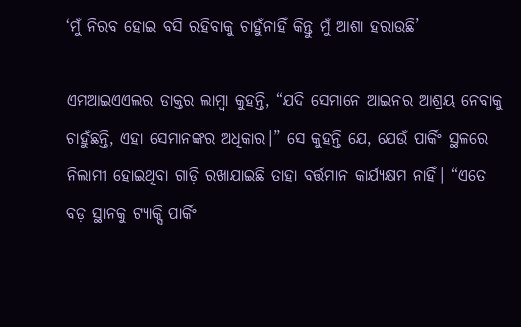‘ମୁଁ ନିରବ ହୋଇ ବସି ରହିବାକୁ ଚାହୁଁନାହିଁ କିନ୍ତୁ ମୁଁ ଆଶା ହରାଉଛି’

ଏମଆଇଏଏଲର ଡାକ୍ତର ଲାମ୍ବା କୁହନ୍ତି, “ଯଦି ସେମାନେ ଆଇନର ଆଶ୍ରୟ ନେବାକୁ ଚାହୁଁଛନ୍ତି, ଏହା ସେମାନଙ୍କର ଅଧିକାର।” ସେ କୁହନ୍ତି ଯେ, ଯେଉଁ ପାର୍କିଂ ସ୍ଥଳରେ ନିଲାମୀ ହୋଇଥିବା ଗାଡ଼ି ରଖାଯାଇଛି ତାହା ବର୍ତ୍ତମାନ କାର୍ଯ୍ୟକ୍ଷମ ନାହିଁ। “ଏତେ ବଡ଼ ସ୍ଥାନକୁ ଟ୍ୟାକ୍ସି ପାର୍କିଂ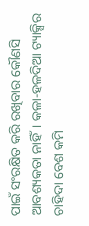ପାଇଁ ସଂରକ୍ଷିତ କରି ରଖିବାର କୌଣସି ଆବଶ୍ୟକତା ନାହିଁ। କଳା-ହଳଦିଆ ଟ୍ୟାକ୍ସିର ଚାହିଦା ବେଶ କମି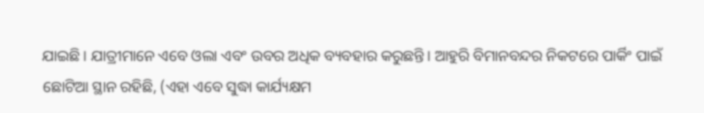ଯାଇଛି। ଯାତ୍ରୀମାନେ ଏବେ ଓଲା ଏବଂ ଉବର ଅଧିକ ବ୍ୟବହାର କରୁଛନ୍ତି। ଆହୁରି ବିମାନବନ୍ଦର ନିକଟରେ ପାର୍କିଂ ପାଇଁ ଛୋଟିଆ ସ୍ଥାନ ରହିଛି, (ଏହା ଏବେ ସୁଦ୍ଧା କାର୍ଯ୍ୟକ୍ଷମ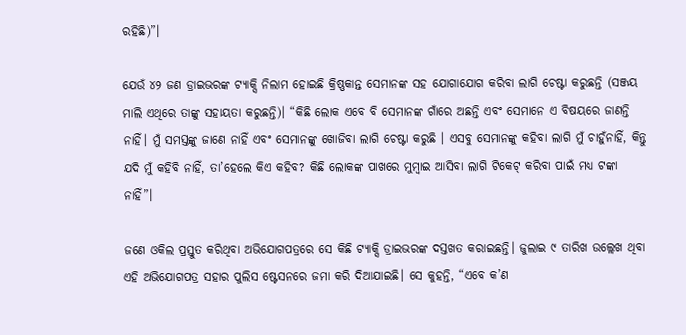ରହିଛି)”।

ଯେଉଁ ୪୨ ଜଣ ଡ୍ରାଇଭରଙ୍କ ଟ୍ୟାକ୍ସି ନିଲାମ ହୋଇଛି କ୍ରିଷ୍ଣକାନ୍ତ ସେମାନଙ୍କ ସହ ଯୋଗାଯୋଗ କରିବା ଲାଗି ଚେଷ୍ଟା କରୁଛନ୍ତି (ସଞ୍ଜୟ ମାଲି ଏଥିରେ ତାଙ୍କୁ ସହାୟତା କରୁଛନ୍ତି)। “କିଛି ଲୋକ ଏବେ ବି ସେମାନଙ୍କ ଗାଁରେ ଅଛନ୍ତି ଏବଂ ସେମାନେ ଏ ବିଷୟରେ ଜାଣନ୍ତି ନାହିଁ। ମୁଁ ସମସ୍ତଙ୍କୁ ଜାଣେ ନାହିଁ ଏବଂ ସେମାନଙ୍କୁ ଖୋଜିବା ଲାଗି ଚେଷ୍ଟା କରୁଛି । ଏସବୁ ସେମାନଙ୍କୁ କହିବା ଲାଗି ମୁଁ ଚାହୁଁନାହିଁ, କିନ୍ତୁ ଯଦି ମୁଁ କହିବି ନାହିଁ, ତା’ହେଲେ କିଏ କହିବ? କିଛି ଲୋକଙ୍କ ପାଖରେ ମୁମ୍ବାଇ ଆସିବା ଲାଗି ଟିକେଟ୍ କରିବା ପାଇଁ ମଧ୍ୟ ଟଙ୍କା ନାହିଁ”।

ଜଣେ ଓକିଲ ପ୍ରସ୍ତୁତ କରିଥିବା ଅଭିଯୋଗପତ୍ରରେ ସେ କିଛି ଟ୍ୟାକ୍ସି ଡ୍ରାଇଭରଙ୍କ ଦସ୍ତଖତ କରାଇଛନ୍ତି। ଜୁଲାଇ ୯ ତାରିଖ ଉଲ୍ଲେଖ ଥିବା ଏହି ଅଭିଯୋଗପତ୍ର ସହାର ପୁଲିସ ଷ୍ଟେସନରେ ଜମା କରି ଦିଆଯାଇଛି। ସେ କୁହନ୍ତି, “ଏବେ କ’ଣ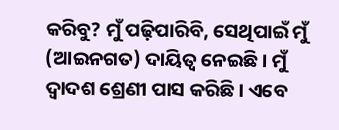କରିବୁ? ମୁଁ ପଢ଼ିପାରିବି, ସେଥିପାଇଁ ମୁଁ (ଆଇନଗତ) ଦାୟିତ୍ୱ ନେଇଛି। ମୁଁ ଦ୍ୱାଦଶ ଶ୍ରେଣୀ ପାସ କରିଛି। ଏବେ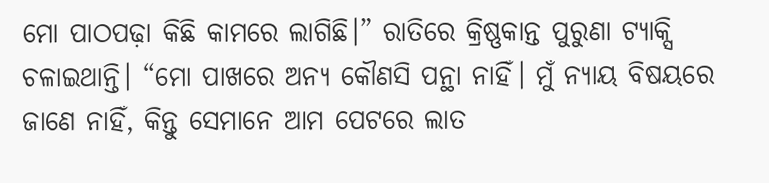ମୋ ପାଠପଢ଼ା କିଛି କାମରେ ଲାଗିଛି।” ରାତିରେ କ୍ରିଷ୍ଣକାନ୍ତ ପୁରୁଣା ଟ୍ୟାକ୍ସି ଚଳାଇଥାନ୍ତି। “ମୋ ପାଖରେ ଅନ୍ୟ କୌଣସି ପନ୍ଥା ନାହିଁ। ମୁଁ ନ୍ୟାୟ ବିଷୟରେ ଜାଣେ ନାହିଁ, କିନ୍ତୁ ସେମାନେ ଆମ ପେଟରେ ଲାତ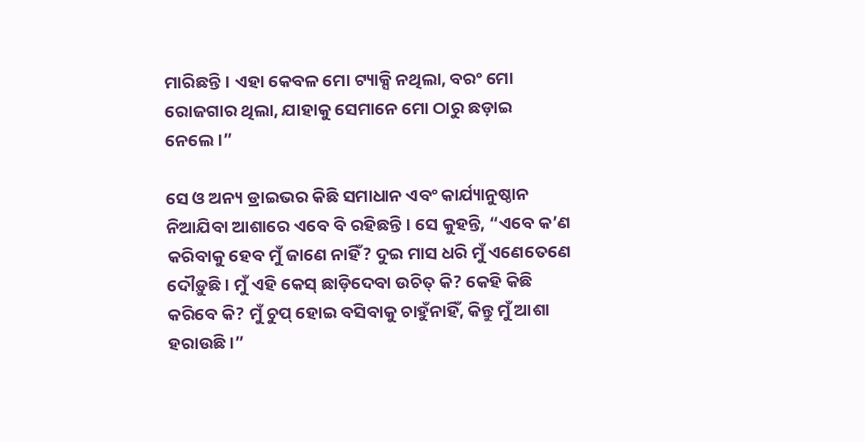ମାରିଛନ୍ତି। ଏହା କେବଳ ମୋ ଟ୍ୟାକ୍ସି ନଥିଲା, ବରଂ ମୋ ରୋଜଗାର ଥିଲା, ଯାହାକୁ ସେମାନେ ମୋ ଠାରୁ ଛଡ଼ାଇ ନେଲେ।”

ସେ ଓ ଅନ୍ୟ ଡ୍ରାଇଭର କିଛି ସମାଧାନ ଏବଂ କାର୍ଯ୍ୟାନୁଷ୍ଠାନ ନିଆଯିବା ଆଶାରେ ଏବେ ବି ରହିଛନ୍ତି। ସେ କୁହନ୍ତି, “ଏବେ କ’ଣ କରିବାକୁ ହେବ ମୁଁ ଜାଣେ ନାହିଁ? ଦୁଇ ମାସ ଧରି ମୁଁ ଏଣେତେଣେ ଦୌଡ଼ୁଛି। ମୁଁ ଏହି କେସ୍ ଛାଡ଼ିଦେବା ଉଚିତ୍ କି? କେହି କିଛି କରିବେ କି? ମୁଁ ଚୁପ୍ ହୋଇ ବସିବାକୁ ଚାହୁଁନାହିଁ, କିନ୍ତୁ ମୁଁ ଆଶା ହରାଉଛି।”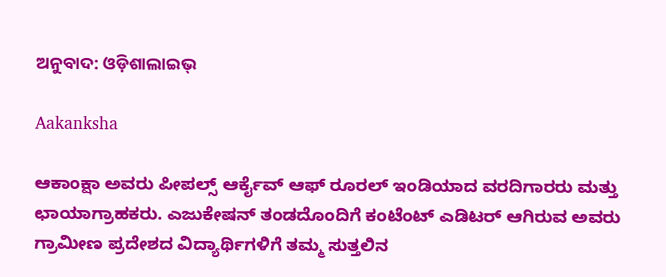ଅନୁବାଦ: ଓଡ଼ିଶାଲାଇଭ୍‍

Aakanksha

ಆಕಾಂಕ್ಷಾ ಅವರು ಪೀಪಲ್ಸ್ ಆರ್ಕೈವ್ ಆಫ್ ರೂರಲ್ ಇಂಡಿಯಾದ ವರದಿಗಾರರು ಮತ್ತು ಛಾಯಾಗ್ರಾಹಕರು. ಎಜುಕೇಷನ್ ತಂಡದೊಂದಿಗೆ ಕಂಟೆಂಟ್ ಎಡಿಟರ್ ಆಗಿರುವ ಅವರು ಗ್ರಾಮೀಣ ಪ್ರದೇಶದ ವಿದ್ಯಾರ್ಥಿಗಳಿಗೆ ತಮ್ಮ ಸುತ್ತಲಿನ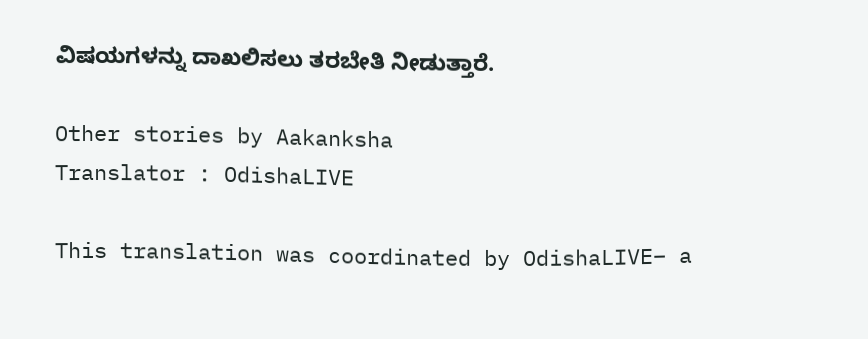ವಿಷಯಗಳನ್ನು ದಾಖಲಿಸಲು ತರಬೇತಿ ನೀಡುತ್ತಾರೆ.

Other stories by Aakanksha
Translator : OdishaLIVE

This translation was coordinated by OdishaLIVE– a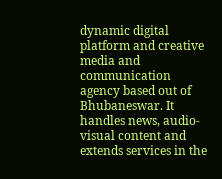dynamic digital platform and creative media and communication agency based out of Bhubaneswar. It handles news, audio-visual content and extends services in the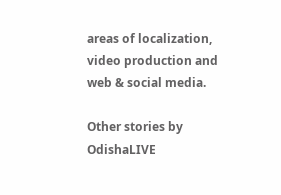areas of localization, video production and web & social media.

Other stories by OdishaLIVE